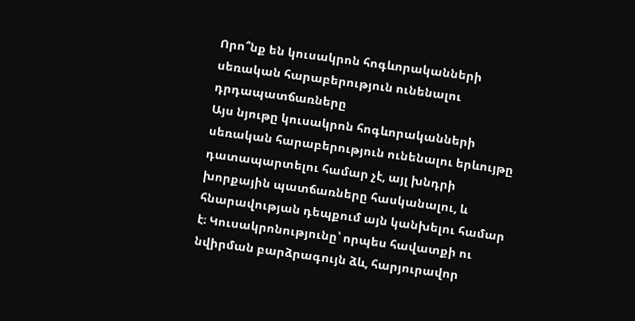Որո՞նք են կուսակրոն հոգևորականների սեռական հարաբերություն ունենալու դրդապատճառները
Այս նյութը կուսակրոն հոգևորականների սեռական հարաբերություն ունենալու երևույթը դատապարտելու համար չէ, այլ խնդրի խորքային պատճառները հասկանալու, և հնարավության դեպքում այն կանխելու համար է։ Կուսակրոնությունը՝ որպես հավատքի ու նվիրման բարձրագույն ձև, հարյուրավոր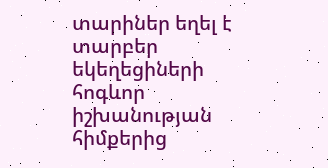տարիներ եղել է տարբեր եկեղեցիների հոգևոր իշխանության հիմքերից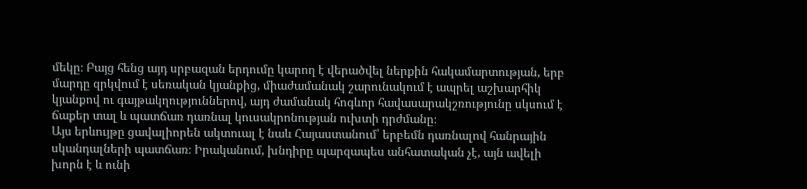մեկը։ Բայց հենց այդ սրբազան երդումը կարող է վերածվել ներքին հակամարտության, երբ մարդը զրկվում է սեռական կյանքից, միաժամանակ շարունակում է ապրել աշխարհիկ կյանքով ու գայթակղություններով, այդ ժամանակ հոգևոր հավասարակշռությունը սկսում է ճաքեր տալ և պատճառ դառնալ կուսակրոնության ուխտի դրժմանը։
Այս երևույթը ցավալիորեն ակտուալ է նաև Հայաստանում՝ երբեմն դառնալով հանրային սկանդալների պատճառ։ Իրականում, խնդիրը պարզապես անհատական չէ, այն ավելի խորն է և ունի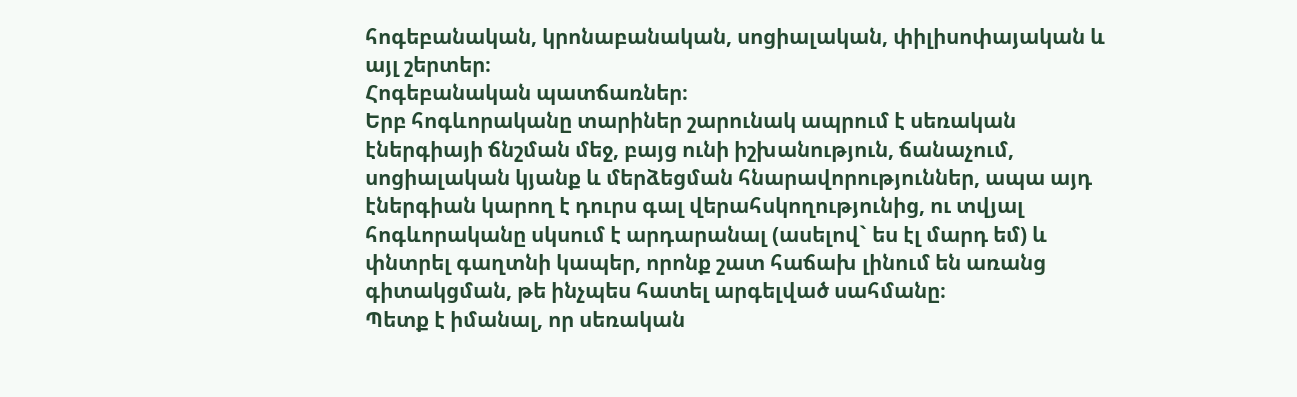հոգեբանական, կրոնաբանական, սոցիալական, փիլիսոփայական և այլ շերտեր։
Հոգեբանական պատճառներ։
Երբ հոգևորականը տարիներ շարունակ ապրում է սեռական էներգիայի ճնշման մեջ, բայց ունի իշխանություն, ճանաչում, սոցիալական կյանք և մերձեցման հնարավորություններ, ապա այդ էներգիան կարող է դուրս գալ վերահսկողությունից, ու տվյալ հոգևորականը սկսում է արդարանալ (ասելով` ես էլ մարդ եմ) և փնտրել գաղտնի կապեր, որոնք շատ հաճախ լինում են առանց գիտակցման, թե ինչպես հատել արգելված սահմանը։
Պետք է իմանալ, որ սեռական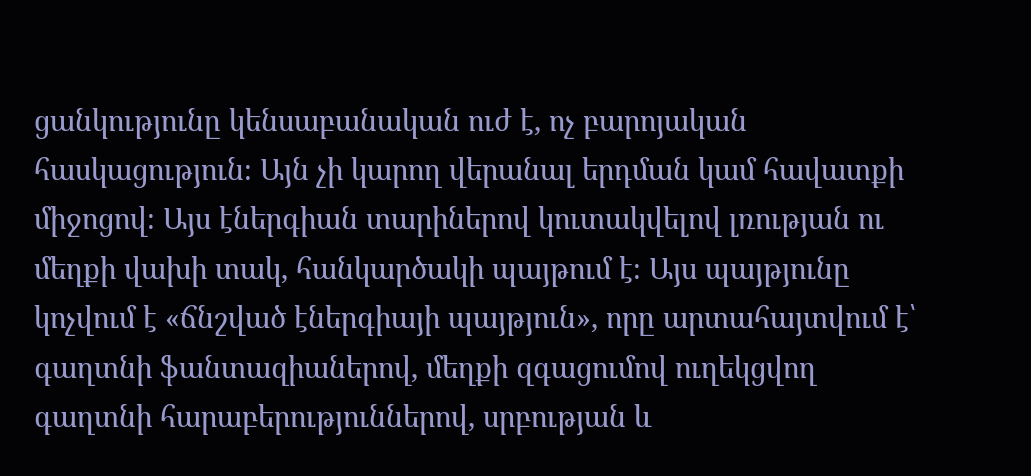ցանկությունը կենսաբանական ուժ է, ոչ բարոյական հասկացություն։ Այն չի կարող վերանալ երդման կամ հավատքի միջոցով։ Այս էներգիան տարիներով կուտակվելով լռության ու մեղքի վախի տակ, հանկարծակի պայթում է։ Այս պայթյունը կոչվում է «ճնշված էներգիայի պայթյուն», որը արտահայտվում է՝ գաղտնի ֆանտազիաներով, մեղքի զգացումով ուղեկցվող գաղտնի հարաբերություններով, սրբության և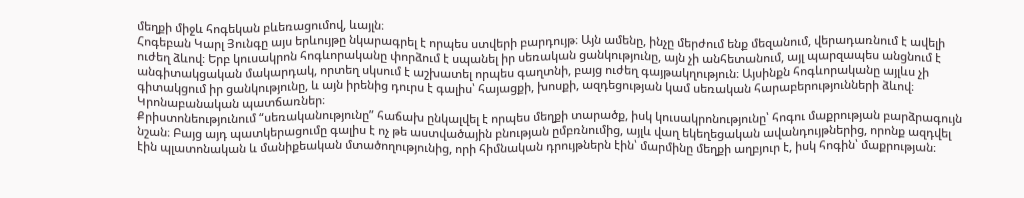մեղքի միջև հոգեկան բևեռացումով, ևայլն։
Հոգեբան Կարլ Յունգը այս երևույթը նկարագրել է որպես ստվերի բարդույթ։ Այն ամենը, ինչը մերժում ենք մեզանում, վերադառնում է ավելի ուժեղ ձևով։ Երբ կուսակրոն հոգևորականը փորձում է սպանել իր սեռական ցանկությունը, այն չի անհետանում, այլ պարզապես անցնում է անգիտակցական մակարդակ, որտեղ սկսում է աշխատել որպես գաղտնի, բայց ուժեղ գայթակղություն։ Այսինքն հոգևորականը այլևս չի գիտակցում իր ցանկությունը, և այն իրենից դուրս է գալիս՝ հայացքի, խոսքի, ազդեցության կամ սեռական հարաբերությունների ձևով։
Կրոնաբանական պատճառներ։
Քրիստոնեությունում “սեռականությունը” հաճախ ընկալվել է որպես մեղքի տարածք, իսկ կուսակրոնությունը՝ հոգու մաքրության բարձրագույն նշան։ Բայց այդ պատկերացումը գալիս է ոչ թե աստվածային բնության ըմբռնումից, այլև վաղ եկեղեցական ավանդույթներից, որոնք ազդվել էին պլատոնական և մանիքեական մտածողությունից, որի հիմնական դրույթներն էին՝ մարմինը մեղքի աղբյուր է, իսկ հոգին՝ մաքրության։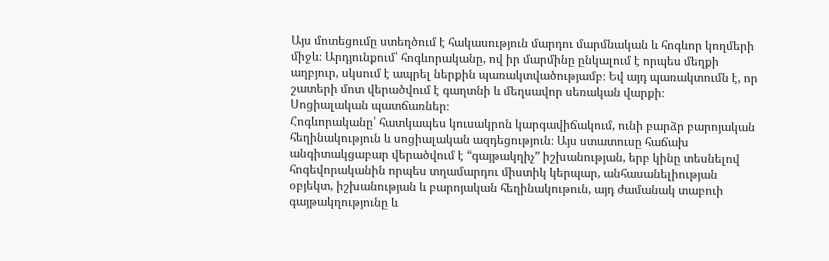Այս մոտեցումը ստեղծում է հակասություն մարդու մարմնական և հոգևոր կողմերի միջև։ Արդյունքում՝ հոգևորականը, ով իր մարմինը ընկալում է որպես մեղքի աղբյուր, սկսում է ապրել ներքին պառակտվածությամբ։ Եվ այդ պառակտումն է, որ շատերի մոտ վերածվում է գաղտնի և մեղսավոր սեռական վարքի։
Սոցիալական պատճառներ։
Հոգևորականը՝ հատկապես կուսակրոն կարգավիճակում, ունի բարձր բարոյական հեղինակություն և սոցիալական ազդեցություն։ Այս ստատուսը հաճախ անգիտակցաբար վերածվում է “գայթակղիչ” իշխանության, երբ կինը տեսնելով հոգեվորականին որպես տղամարդու միստիկ կերպար, անհասանելիության օբյեկտ, իշխանության և բարոյական հեղինակութուն, այդ ժամանակ տաբուի գայթակղությունը և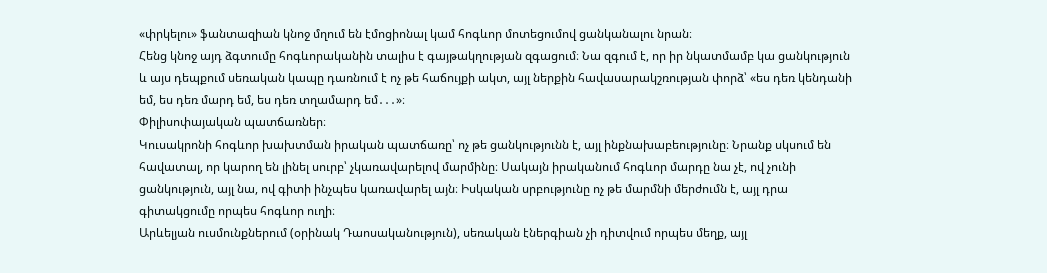«փրկելու» ֆանտազիան կնոջ մղում են էմոցիոնալ կամ հոգևոր մոտեցումով ցանկանալու նրան։
Հենց կնոջ այդ ձգտումը հոգևորականին տալիս է գայթակղության զգացում։ Նա զգում է, որ իր նկատմամբ կա ցանկություն և այս դեպքում սեռական կապը դառնում է ոչ թե հաճույքի ակտ, այլ ներքին հավասարակշռության փորձ՝ «ես դեռ կենդանի եմ, ես դեռ մարդ եմ, ես դեռ տղամարդ եմ․․․»։
Փիլիսոփայական պատճառներ։
Կուսակրոնի հոգևոր խախտման իրական պատճառը՝ ոչ թե ցանկությունն է, այլ ինքնախաբեությունը։ Նրանք սկսում են հավատալ, որ կարող են լինել սուրբ՝ չկառավարելով մարմինը։ Սակայն իրականում հոգևոր մարդը նա չէ, ով չունի ցանկություն, այլ նա, ով գիտի ինչպես կառավարել այն։ Իսկական սրբությունը ոչ թե մարմնի մերժումն է, այլ դրա գիտակցումը որպես հոգևոր ուղի։
Արևելյան ուսմունքներում (օրինակ Դաոսականություն), սեռական էներգիան չի դիտվում որպես մեղք, այլ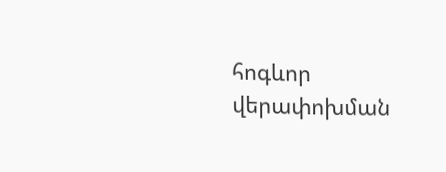հոգևոր վերափոխման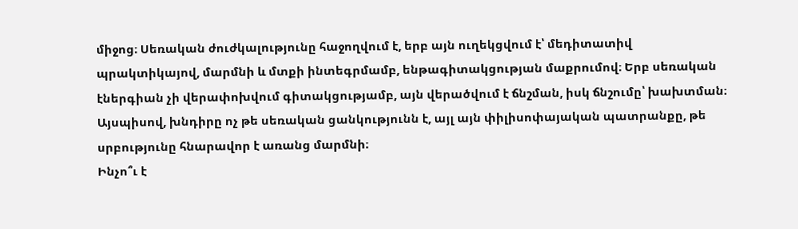միջոց։ Սեռական ժուժկալությունը հաջողվում է, երբ այն ուղեկցվում է՝ մեդիտատիվ պրակտիկայով, մարմնի և մտքի ինտեգրմամբ, ենթագիտակցության մաքրումով։ Երբ սեռական էներգիան չի վերափոխվում գիտակցությամբ, այն վերածվում է ճնշման, իսկ ճնշումը՝ խախտման։ Այսպիսով, խնդիրը ոչ թե սեռական ցանկությունն է, այլ այն փիլիսոփայական պատրանքը, թե սրբությունը հնարավոր է առանց մարմնի։
Ինչո՞ւ է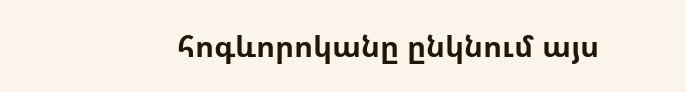հոգևորոկանը ընկնում այս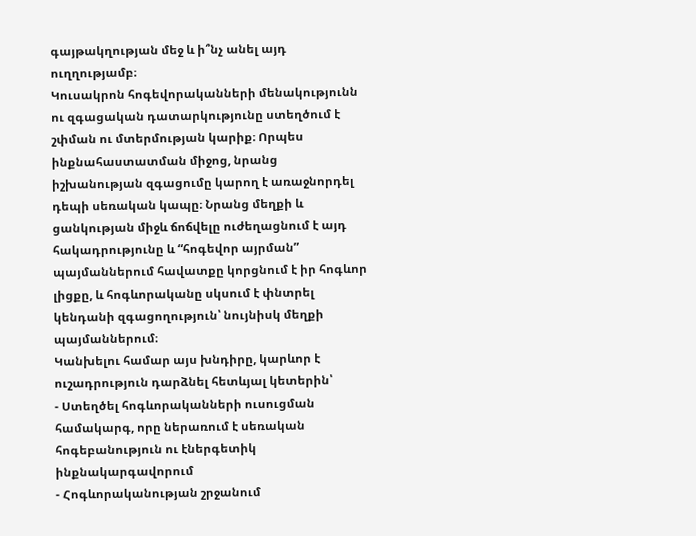գայթակղության մեջ և ի՞նչ անել այդ ուղղությամբ։
Կուսակրոն հոգեվորականների մենակությունն ու զգացական դատարկությունը ստեղծում է շփման ու մտերմության կարիք։ Որպես ինքնահաստատման միջոց, նրանց իշխանության զգացումը կարող է առաջնորդել դեպի սեռական կապը։ Նրանց մեղքի և ցանկության միջև ճոճվելը ուժեղացնում է այդ հակադրությունը և “հոգեվոր այրման” պայմաններում հավատքը կորցնում է իր հոգևոր լիցքը, և հոգևորականը սկսում է փնտրել կենդանի զգացողություն՝ նույնիսկ մեղքի պայմաններում։
Կանխելու համար այս խնդիրը, կարևոր է ուշադրություն դարձնել հետևյալ կետերին՝
- Ստեղծել հոգևորականների ուսուցման համակարգ, որը ներառում է սեռական հոգեբանություն ու էներգետիկ ինքնակարգավորում
- Հոգևորականության շրջանում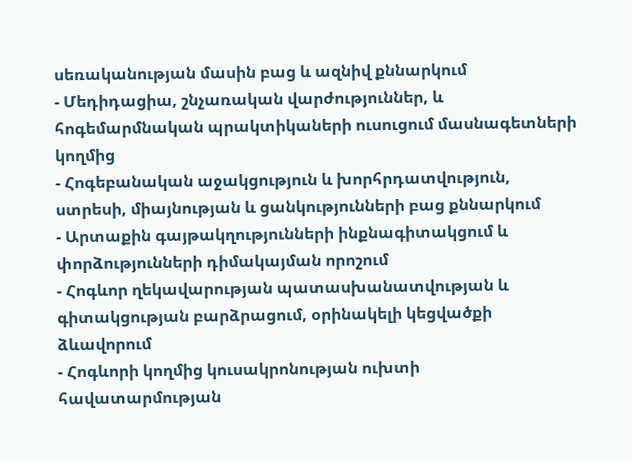սեռականության մասին բաց և ազնիվ քննարկում
- Մեդիդացիա, շնչառական վարժություններ, և հոգեմարմնական պրակտիկաների ուսուցում մասնագետների կողմից
- Հոգեբանական աջակցություն և խորհրդատվություն, ստրեսի, միայնության և ցանկությունների բաց քննարկում
- Արտաքին գայթակղությունների ինքնագիտակցում և փորձությունների դիմակայման որոշում
- Հոգևոր ղեկավարության պատասխանատվության և գիտակցության բարձրացում, օրինակելի կեցվածքի ձևավորում
- Հոգևորի կողմից կուսակրոնության ուխտի հավատարմության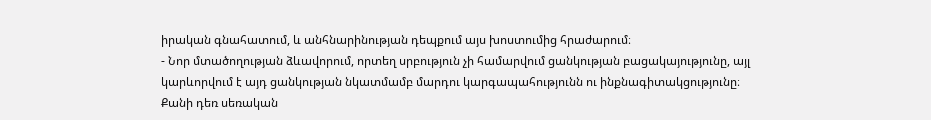իրական գնահատում, և անհնարինության դեպքում այս խոստումից հրաժարում։
- Նոր մտածողության ձևավորում, որտեղ սրբություն չի համարվում ցանկության բացակայությունը, այլ կարևորվում է այդ ցանկության նկատմամբ մարդու կարգապահությունն ու ինքնագիտակցությունը։
Քանի դեռ սեռական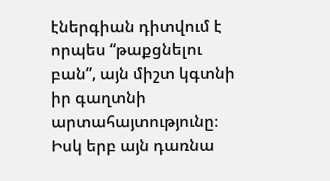էներգիան դիտվում է որպես “թաքցնելու բան”, այն միշտ կգտնի իր գաղտնի արտահայտությունը։ Իսկ երբ այն դառնա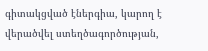գիտակցված էներգիա, կարող է վերածվել ստեղծագործության,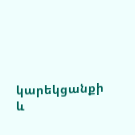կարեկցանքի և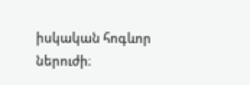իսկական հոգևոր ներուժի։